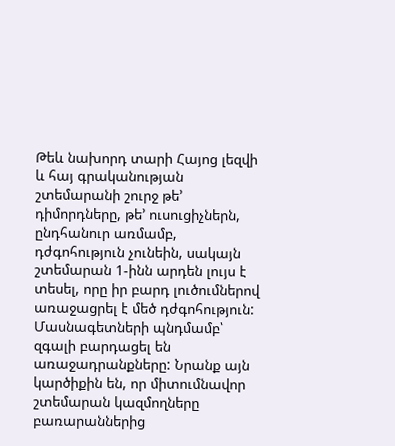Թեև նախորդ տարի Հայոց լեզվի և հայ գրականության շտեմարանի շուրջ թե՚ դիմորդները, թե՚ ուսուցիչներն, ընդհանուր առմամբ, դժգոհություն չունեին, սակայն շտեմարան 1-ինն արդեն լույս է տեսել, որը իր բարդ լուծումներով առաջացրել է մեծ դժգոհություն: Մասնագետների պնդմամբ՝ զգալի բարդացել են առաջադրանքները: Նրանք այն կարծիքին են, որ միտումնավոր շտեմարան կազմողները բառարաններից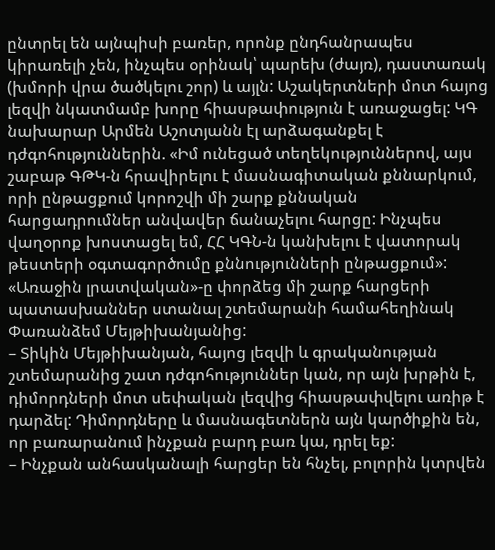ընտրել են այնպիսի բառեր, որոնք ընդհանրապես կիրառելի չեն, ինչպես օրինակ՝ պարեխ (ժայռ), դաստառակ (խմորի վրա ծածկելու շոր) և այլն: Աշակերտների մոտ հայոց լեզվի նկատմամբ խորը հիասթափություն է առաջացել: ԿԳ նախարար Արմեն Աշոտյանն էլ արձագանքել է դժգոհություններին. «Իմ ունեցած տեղեկություններով, այս շաբաթ ԳԹԿ-ն հրավիրելու է մասնագիտական քննարկում, որի ընթացքում կորոշվի մի շարք քննական հարցադրումներ անվավեր ճանաչելու հարցը: Ինչպես վաղօրոք խոստացել եմ, ՀՀ ԿԳՆ-ն կանխելու է վատորակ թեստերի օգտագործումը քննությունների ընթացքում»: «Առաջին լրատվական»-ը փորձեց մի շարք հարցերի պատասխաններ ստանալ շտեմարանի համահեղինակ Փառանձեմ Մեյթիխանյանից:
– Տիկին Մեյթիխանյան, հայոց լեզվի և գրականության շտեմարանից շատ դժգոհություններ կան, որ այն խրթին է, դիմորդների մոտ սեփական լեզվից հիասթափվելու առիթ է դարձել: Դիմորդները և մասնագետներն այն կարծիքին են, որ բառարանում ինչքան բարդ բառ կա, դրել եք:
– Ինչքան անհասկանալի հարցեր են հնչել, բոլորին կտրվեն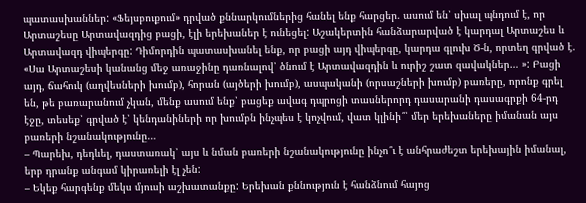պատասխաններ: «Ֆեյսբուքում» դրված քննարկումներից հանել ենք հարցեր. ասում են՝ սխալ պնդում է, որ Արտաշեսը Արտավազդից բացի, էլի երեխաներ է ունեցել: Աշակերտին հանձարարված է կարդալ Արտաշես և Արտավազդ վիպերգը: Դիմորդին պատասխանել ենք, որ բացի այդ վիպերգը, կարդա գլուխ Ծ-ն, որտեղ գրված է. «Սա Արտաշեսի կանանց մեջ առաջինը դառնալով՝ ծնում է Արտավազդին և ուրիշ շատ զավակներ… »: Բացի այդ, ճահուկ (աղվեսների խումբ), հորան (այծերի խումբ), ասպականի (որսաշների խումբ) բառերը, որոնք գրել են, թե բառարանում չկան, մենք ասում ենք՝ բացեք ավագ դպրոցի տասներորդ դասարանի դասագրքի 64-րդ էջը, տեսեք՝ գրված է՝ կենդանիների որ խումբն ինչպես է կոչվում, վատ կլինի՞՝ մեր երեխաները իմանան այս բառերի նշանակությունը…
– Պարեխ, դեդևել, դաստառակ՝ այս և նման բառերի նշանակությունը ինչո՞ւ է անհրաժեշտ երեխային իմանալ, երբ դրանք անգամ կիրառելի էլ չեն:
– Եկեք հարգենք մեկս մյուսի աշխատանքը: Երեխան քննություն է հանձնում հայոց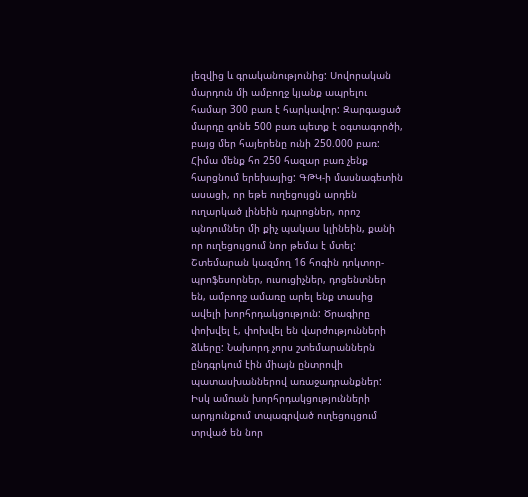լեզվից և գրականությունից: Սովորական մարդուն մի ամբողջ կյանք ապրելու համար 300 բառ է հարկավոր: Զարգացած մարդը գոնե 500 բառ պետք է օգտագործի, բայց մեր հայերենը ունի 250.000 բառ: Հիմա մենք հո 250 հազար բառ չենք հարցնում երեխայից: ԳԹԿ-ի մասնագետին ասացի, որ եթե ուղեցույցն արդեն ուղարկած լինեին դպրոցներ, որոշ պնդումներ մի քիչ պակաս կլինեին, քանի որ ուղեցույցում նոր թեմա է մտել: Շտեմարան կազմող 16 հոգին դոկտոր-պրոֆեսորներ, ուսուցիչներ, դոցենտներ են, ամբողջ ամառը արել ենք տասից ավելի խորհրդակցություն: Ծրագիրը փոխվել է, փոխվել են վարժությունների ձևերը: Նախորդ չորս շտեմարաններն ընդգրկում էին միայն ընտրովի պատասխաններով առաջադրանքներ: Իսկ ամռան խորհրդակցությունների արդյունքում տպագրված ուղեցույցում տրված են նոր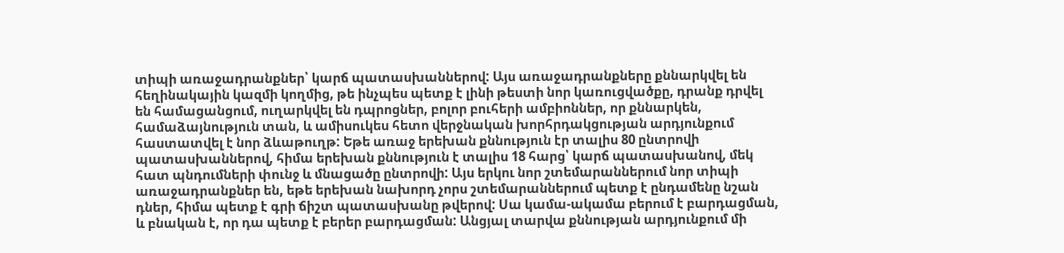տիպի առաջադրանքներ՝ կարճ պատասխաններով: Այս առաջադրանքները քննարկվել են հեղինակային կազմի կողմից, թե ինչպես պետք է լինի թեստի նոր կառուցվածքը, դրանք դրվել են համացանցում, ուղարկվել են դպրոցներ, բոլոր բուհերի ամբիոններ, որ քննարկեն, համաձայնություն տան, և ամիսուկես հետո վերջնական խորհրդակցության արդյունքում հաստատվել է նոր ձևաթուղթ: Եթե առաջ երեխան քննություն էր տալիս 80 ընտրովի պատասխաններով, հիմա երեխան քննություն է տալիս 18 հարց՝ կարճ պատասխանով, մեկ հատ պնդումների փունջ և մնացածը ընտրովի: Այս երկու նոր շտեմարաններում նոր տիպի առաջադրանքներ են, եթե երեխան նախորդ չորս շտեմարաններում պետք է ընդամենը նշան դներ, հիմա պետք է գրի ճիշտ պատասխանը թվերով: Սա կամա-ակամա բերում է բարդացման, և բնական է, որ դա պետք է բերեր բարդացման: Անցյալ տարվա քննության արդյունքում մի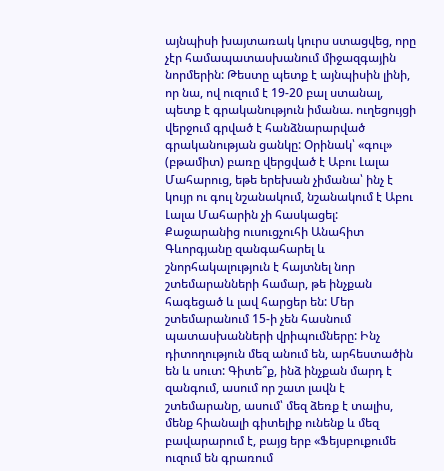այնպիսի խայտառակ կուրս ստացվեց, որը չէր համապատասխանում միջազգային նորմերին: Թեստը պետք է այնպիսին լինի, որ նա, ով ուզում է 19-20 բալ ստանալ, պետք է գրականություն իմանա. ուղեցույցի վերջում գրված է հանձնարարված գրականության ցանկը: Օրինակ՝ «գուլ» (բթամիտ) բառը վերցված է Աբու Լալա Մահարուց, եթե երեխան չիմանա՝ ինչ է կույր ու գուլ նշանակում, նշանակում է Աբու Լալա Մահարին չի հասկացել:
Քաջարանից ուսուցչուհի Անահիտ Գևորգյանը զանգահարել և շնորհակալություն է հայտնել նոր շտեմարանների համար, թե ինչքան հագեցած և լավ հարցեր են: Մեր շտեմարանում 15-ի չեն հասնում պատասխանների վրիպումները: Ինչ դիտողություն մեզ անում են, արհեստածին են և սուտ: Գիտե՞ք, ինձ ինչքան մարդ է զանգում, ասում որ շատ լավն է շտեմարանը, ասում՝ մեզ ձեռք է տալիս, մենք հիանալի գիտելիք ունենք և մեզ բավարարում է, բայց երբ «Ֆեյսբուքումե ուզում են գրառում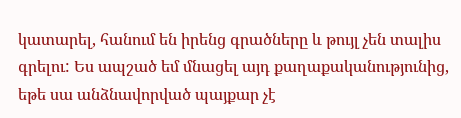կատարել, հանում են իրենց գրածները և թույլ չեն տալիս գրելու: Ես ապշած եմ մնացել այդ քաղաքականությունից, եթե սա անձնավորված պայքար չէ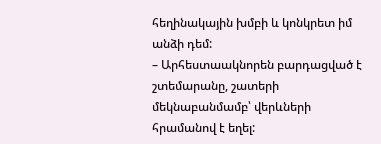հեղինակային խմբի և կոնկրետ իմ անձի դեմ:
– Արհեստաակնորեն բարդացված է շտեմարանը, շատերի մեկնաբանմամբ՝ վերևների հրամանով է եղել: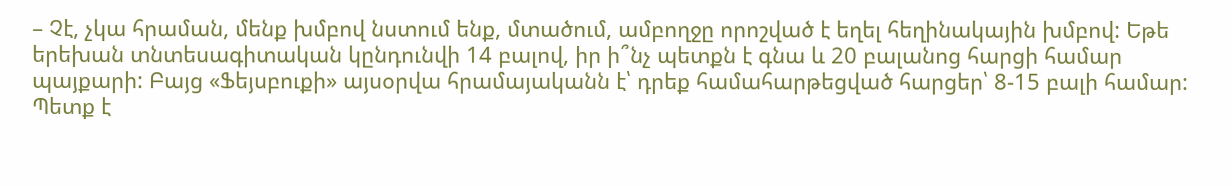– Չէ, չկա հրաման, մենք խմբով նստում ենք, մտածում, ամբողջը որոշված է եղել հեղինակային խմբով: Եթե երեխան տնտեսագիտական կընդունվի 14 բալով, իր ի՞նչ պետքն է գնա և 20 բալանոց հարցի համար պայքարի: Բայց «Ֆեյսբուքի» այսօրվա հրամայականն է՝ դրեք համահարթեցված հարցեր՝ 8-15 բալի համար: Պետք է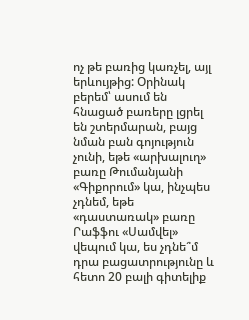ոչ թե բառից կառչել, այլ երևույթից: Օրինակ բերեմ՝ ասում են հնացած բառերը լցրել են շտերմարան, բայց նման բան գոյություն չունի, եթե «արխալուղ» բառը Թումանյանի «Գիքորում» կա, ինչպես չդնեմ, եթե «դաստառակ» բառը Րաֆֆու «Սամվել» վեպում կա, ես չդնե՞մ դրա բացատրությունը և հետո 20 բալի գիտելիք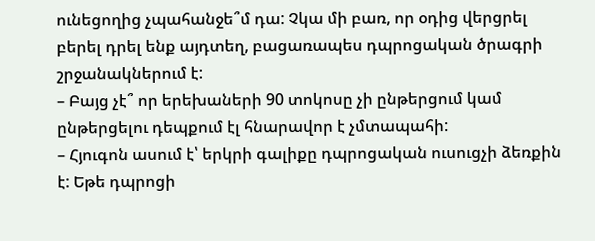ունեցողից չպահանջե՞մ դա: Չկա մի բառ, որ օդից վերցրել բերել դրել ենք այդտեղ, բացառապես դպրոցական ծրագրի շրջանակներում է:
– Բայց չէ՞ որ երեխաների 90 տոկոսը չի ընթերցում կամ ընթերցելու դեպքում էլ հնարավոր է չմտապահի:
– Հյուգոն ասում է՝ երկրի գալիքը դպրոցական ուսուցչի ձեռքին է: Եթե դպրոցի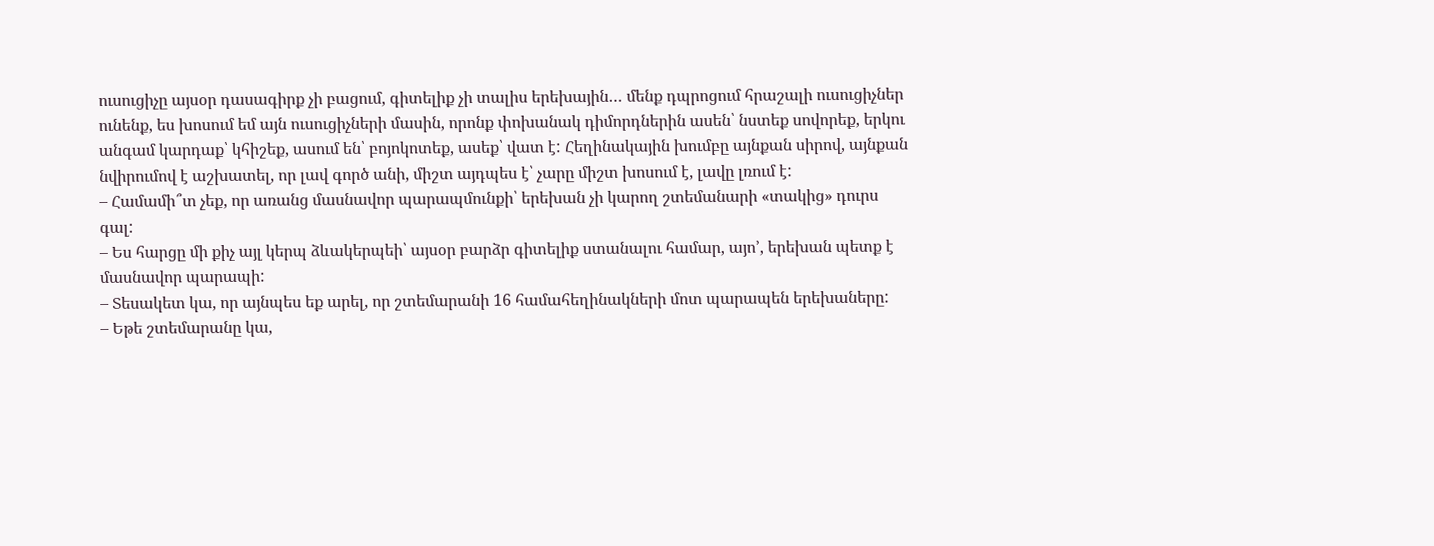ուսուցիչը այսօր դասագիրք չի բացում, գիտելիք չի տալիս երեխային… մենք դպրոցում հրաշալի ուսուցիչներ ունենք, ես խոսում եմ այն ուսուցիչների մասին, որոնք փոխանակ դիմորդներին ասեն՝ նստեք սովորեք, երկու անգամ կարդաք՝ կհիշեք, ասում են՝ բոյոկոտեք, ասեք՝ վատ է: Հեղինակային խումբը այնքան սիրով, այնքան նվիրումով է աշխատել, որ լավ գործ անի, միշտ այդպես է՝ չարը միշտ խոսում է, լավը լռում է:
– Համամի՞տ չեք, որ առանց մասնավոր պարապմունքի՝ երեխան չի կարող շտեմանարի «տակից» դուրս գալ:
– Ես հարցը մի քիչ այլ կերպ ձևակերպեի՝ այսօր բարձր գիտելիք ստանալու համար, այո՚, երեխան պետք է մասնավոր պարապի:
– Տեսակետ կա, որ այնպես եք արել, որ շտեմարանի 16 համահեղինակների մոտ պարապեն երեխաները:
– Եթե շտեմարանը կա,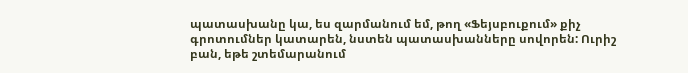պատասխանը կա, ես զարմանում եմ, թող «Ֆեյսբուքում» քիչ գրոտումներ կատարեն, նստեն պատասխանները սովորեն: Ուրիշ բան, եթե շտեմարանում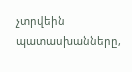չտրվեին պատասխանները,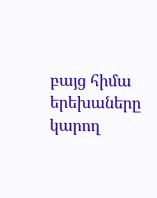բայց հիմա երեխաները կարող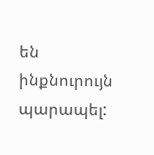են ինքնուրույն պարապել: